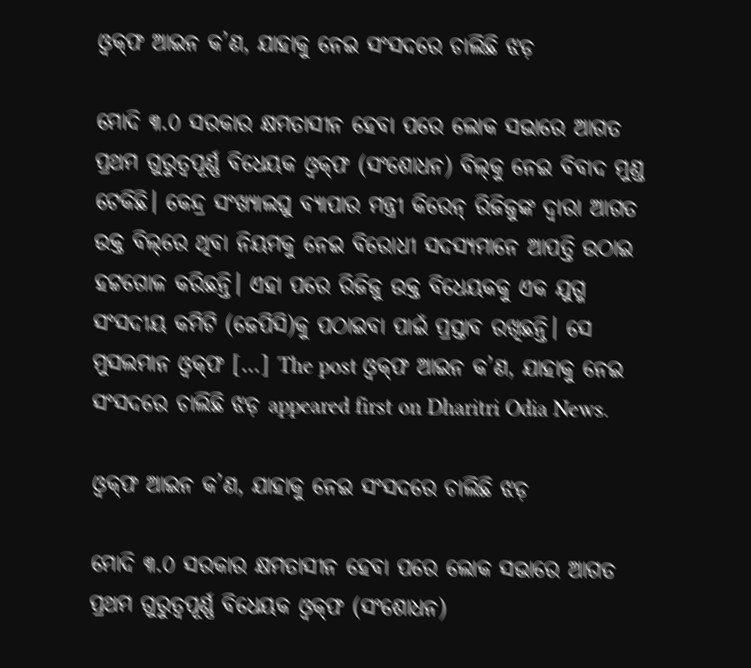ଓ୍ବକ୍‌ଫ ଆଇନ କ’ଣ, ଯାହାକୁ ନେଇ ସଂସଦରେ ଚାଲିଛି ଝଡ଼

ମୋଦି ୩.୦ ସରକାର କ୍ଷମତାସୀନ ହେବା ପରେ ଲୋକ ସଭାରେ ଆଗତ ପ୍ରଥମ ଗୁରୁତ୍ୱପୂର୍ଣ୍ଣ ବିଧେୟକ ଓ୍ବକ୍‌ଫ (ସଂଶୋଧନ) ବିଲ୍‌କୁ ନେଇ ବିବାଦ ମୁଣ୍ଡ ଟେକିଛି। କେନ୍ଦ୍ର ସଂଖ୍ୟାଲଘୁ ବ୍ୟାପାର ମନ୍ତ୍ରୀ କିରେନ୍‌ ରିଜିଜୁଙ୍କ ଦ୍ୱାରା ଆଗତ ଉକ୍ତ ବିଲ୍‌ରେ ଥିବା ନିୟମକୁ ନେଇ ବିରୋଧୀ ସଦସ୍ୟମାନେ ଆପତ୍ତି ଉଠାଇ ହଟ୍ଟଗୋଳ କରିଛନ୍ତି। ଏହା ପରେ ରିଜିଜୁ ଉକ୍ତ ବିଧେୟକକୁ ଏକ ଯୁଗ୍ମ ସଂସଦୀୟ କମିଟି (ଜେପିସି)କୁ ପଠାଇବା ପାଇଁ ପ୍ରସ୍ତାବ ରଖିଛନ୍ତି। ସେ ମୁସଲମାନ ଓ୍ବକ୍‌ଫ […] The post ଓ୍ବକ୍‌ଫ ଆଇନ କ’ଣ, ଯାହାକୁ ନେଇ ସଂସଦରେ ଚାଲିଛି ଝଡ଼ appeared first on Dharitri Odia News.

ଓ୍ବକ୍‌ଫ ଆଇନ କ’ଣ, ଯାହାକୁ ନେଇ ସଂସଦରେ ଚାଲିଛି ଝଡ଼

ମୋଦି ୩.୦ ସରକାର କ୍ଷମତାସୀନ ହେବା ପରେ ଲୋକ ସଭାରେ ଆଗତ ପ୍ରଥମ ଗୁରୁତ୍ୱପୂର୍ଣ୍ଣ ବିଧେୟକ ଓ୍ବକ୍‌ଫ (ସଂଶୋଧନ)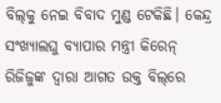ବିଲ୍‌କୁ ନେଇ ବିବାଦ ମୁଣ୍ଡ ଟେକିଛି। କେନ୍ଦ୍ର ସଂଖ୍ୟାଲଘୁ ବ୍ୟାପାର ମନ୍ତ୍ରୀ କିରେନ୍‌ ରିଜିଜୁଙ୍କ ଦ୍ୱାରା ଆଗତ ଉକ୍ତ ବିଲ୍‌ରେ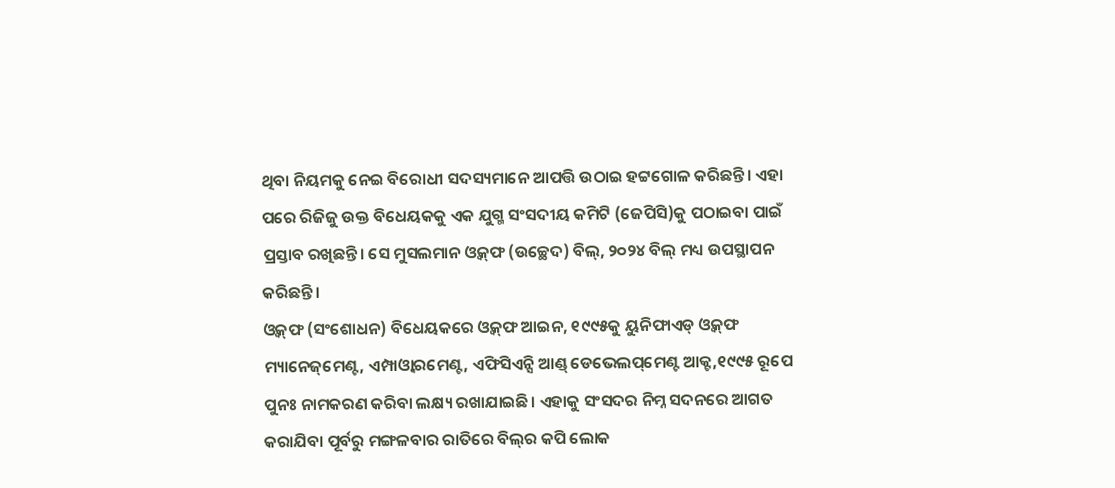ଥିବା ନିୟମକୁ ନେଇ ବିରୋଧୀ ସଦସ୍ୟମାନେ ଆପତ୍ତି ଉଠାଇ ହଟ୍ଟଗୋଳ କରିଛନ୍ତି। ଏହା ପରେ ରିଜିଜୁ ଉକ୍ତ ବିଧେୟକକୁ ଏକ ଯୁଗ୍ମ ସଂସଦୀୟ କମିଟି (ଜେପିସି)କୁ ପଠାଇବା ପାଇଁ ପ୍ରସ୍ତାବ ରଖିଛନ୍ତି। ସେ ମୁସଲମାନ ଓ୍ବକ୍‌ଫ (ଉଚ୍ଛେଦ) ବିଲ୍‌, ୨୦୨୪ ବିଲ୍‌ ମଧ୍ୟ ଉପସ୍ଥାପନ କରିଛନ୍ତି।
ଓ୍ବକ୍‌ଫ (ସଂଶୋଧନ) ବିଧେୟକରେ ଓ୍ବକ୍‌ଫ ଆଇନ, ୧୯୯୫କୁ ୟୁନିଫାଏଡ୍‌ ଓ୍ବକ୍‌ଫ ମ୍ୟାନେଜ୍‌ମେଣ୍ଟ, ଏମ୍ପାଓ୍ବାରମେଣ୍ଟ, ଏଫିସିଏନ୍ସି ଆଣ୍ଡ୍‌ ଡେଭେଲପ୍‌ମେଣ୍ଟ ଆକ୍ଟ,୧୯୯୫ ରୂପେ ପୁନଃ ନାମକରଣ କରିବା ଲକ୍ଷ୍ୟ ରଖାଯାଇଛି। ଏହାକୁ ସଂସଦର ନିମ୍ନ ସଦନରେ ଆଗତ କରାଯିବା ପୂର୍ବରୁ ମଙ୍ଗଳବାର ରାତିରେ ବିଲ୍‌ର କପି ଲୋକ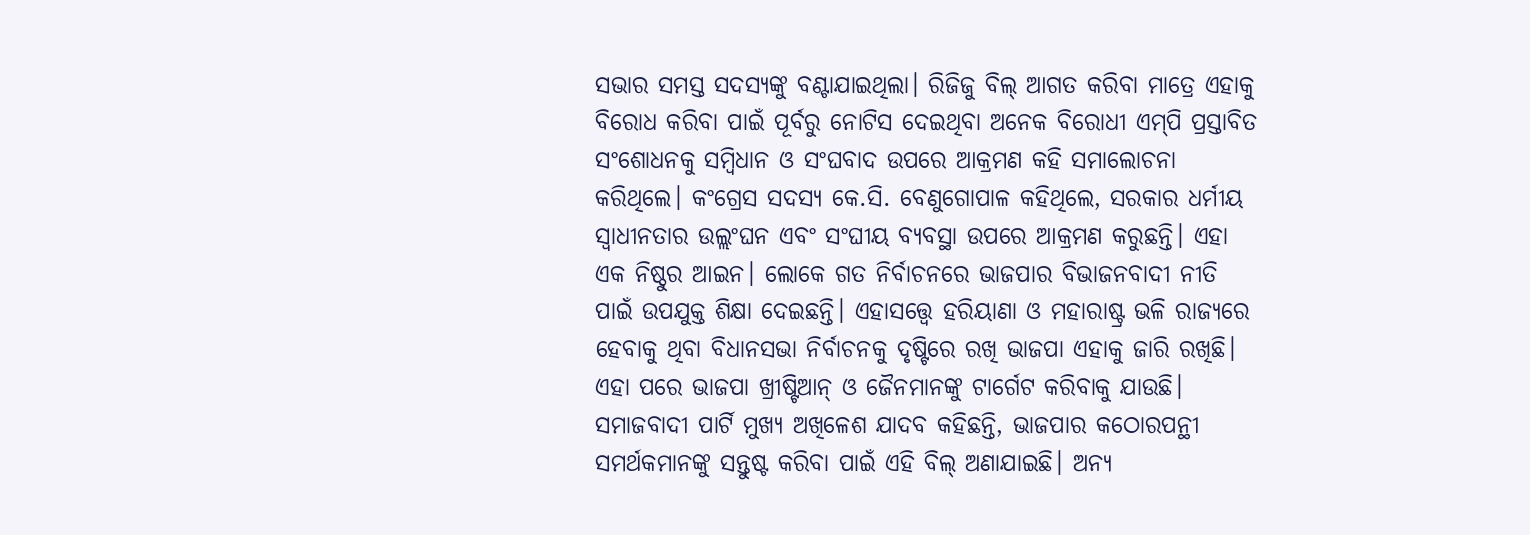ସଭାର ସମସ୍ତ ସଦସ୍ୟଙ୍କୁ ବଣ୍ଟାଯାଇଥିଲା। ରିଜିଜୁ ବିଲ୍‌ ଆଗତ କରିବା ମାତ୍ରେ ଏହାକୁ ବିରୋଧ କରିବା ପାଇଁ ପୂର୍ବରୁ ନୋଟିସ ଦେଇଥିବା ଅନେକ ବିରୋଧୀ ଏମ୍‌ପି ପ୍ରସ୍ତାବିତ ସଂଶୋଧନକୁ ସମ୍ବିଧାନ ଓ ସଂଘବାଦ ଉପରେ ଆକ୍ରମଣ କହି ସମାଲୋଚନା କରିଥିଲେ। କଂଗ୍ରେସ ସଦସ୍ୟ କେ.ସି. ବେଣୁଗୋପାଳ କହିଥିଲେ, ସରକାର ଧର୍ମୀୟ ସ୍ବାଧୀନତାର ଉଲ୍ଲଂଘନ ଏବଂ ସଂଘୀୟ ବ୍ୟବସ୍ଥା ଉପରେ ଆକ୍ରମଣ କରୁଛନ୍ତି। ଏହା ଏକ ନିଷ୍ଠୁର ଆଇନ। ଲୋକେ ଗତ ନିର୍ବାଚନରେ ଭାଜପାର ବିଭାଜନବାଦୀ ନୀତି ପାଇଁ ଉପଯୁକ୍ତ ଶିକ୍ଷା ଦେଇଛନ୍ତି। ଏହାସତ୍ତ୍ୱେ ହରିୟାଣା ଓ ମହାରାଷ୍ଟ୍ର ଭଳି ରାଜ୍ୟରେ ହେବାକୁ ଥିବା ବିଧାନସଭା ନିର୍ବାଚନକୁ ଦୃଷ୍ଟିରେ ରଖି ଭାଜପା ଏହାକୁ ଜାରି ରଖିଛି। ଏହା ପରେ ଭାଜପା ଖ୍ରୀଷ୍ଟିଆନ୍‌ ଓ ଜୈନମାନଙ୍କୁ ଟାର୍ଗେଟ କରିବାକୁ ଯାଉଛି। ସମାଜବାଦୀ ପାର୍ଟି ମୁଖ୍ୟ ଅଖିଳେଶ ଯାଦବ କହିଛନ୍ତି, ଭାଜପାର କଠୋରପନ୍ଥୀ ସମର୍ଥକମାନଙ୍କୁ ସନ୍ତୁଷ୍ଟ କରିବା ପାଇଁ ଏହି ବିଲ୍‌ ଅଣାଯାଇଛି। ଅନ୍ୟ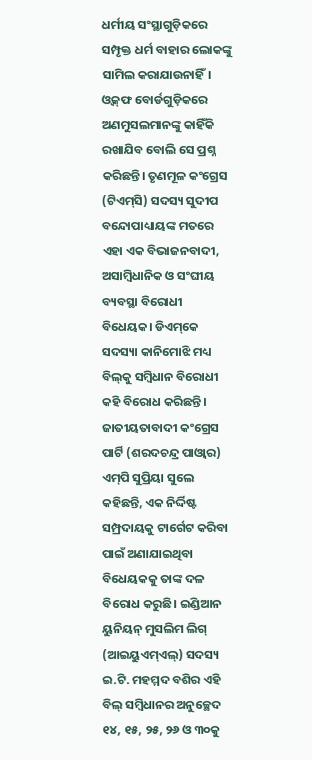ଧର୍ମୀୟ ସଂସ୍ଥାଗୁଡ଼ିକରେ ସମ୍ପୃକ୍ତ ଧର୍ମ ବାହାର ଲୋକଙ୍କୁ ସାମିଲ କରାଯାଉନାହିଁ। ଓ୍ବକ୍‌ଫ ବୋର୍ଡଗୁଡ଼ିକରେ ଅଣମୁସଲମାନଙ୍କୁ କାହିଁକି ରଖାଯିବ ବୋଲି ସେ ପ୍ରଶ୍ନ କରିଛନ୍ତି। ତୃଣମୂଳ କଂଗ୍ରେସ (ଟିଏମ୍‌ସି) ସଦସ୍ୟ ସୁଦୀପ ବନ୍ଦୋପାଧ୍ୟାୟଙ୍କ ମତରେ ଏହା ଏକ ବିଭାଜନବାଦୀ, ଅସାମ୍ବିଧାନିକ ଓ ସଂଘୀୟ ବ୍ୟବସ୍ଥା ବିରୋଧୀ ବିଧେୟକ। ଡିଏମ୍‌କେ ସଦସ୍ୟା କାନିମୋଝି ମଧ୍ୟ ବିଲ୍‌କୁ ସମ୍ବିଧାନ ବିରୋଧୀ କହି ବିରୋଧ କରିଛନ୍ତି। ଜାତୀୟତାବାଦୀ କଂଗ୍ରେସ ପାର୍ଟି (ଶରଦଚନ୍ଦ୍ର ପାଓ୍ବାର) ଏମ୍‌ପି ସୁପ୍ରିୟା ସୁଲେ କହିଛନ୍ତି, ଏକ ନିର୍ଦ୍ଦିଷ୍ଟ ସମ୍ପ୍ରଦାୟକୁ ଟାର୍ଗେଟ କରିବା ପାଇଁ ଅଣାଯାଇଥିବା ବିଧେୟକକୁ ତାଙ୍କ ଦଳ ବିରୋଧ କରୁଛି। ଇଣ୍ଡିଆନ ୟୁନିୟନ୍‌ ମୁସଲିମ ଲିଗ୍‌ (ଆଇୟୁଏମ୍‌ଏଲ୍‌) ସଦସ୍ୟ ଇ.ଟି. ମହମ୍ମଦ ବଶିର ଏହି ବିଲ୍‌ ସମ୍ବିଧାନର ଅନୁଚ୍ଛେଦ ୧୪, ୧୫, ୨୫, ୨୬ ଓ ୩୦କୁ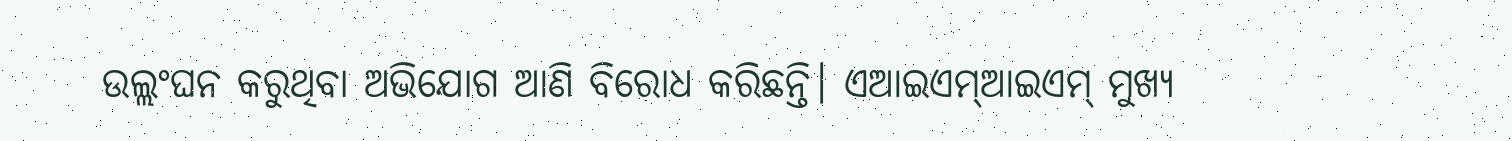ଉଲ୍ଲଂଘନ କରୁଥିବା ଅଭିଯୋଗ ଆଣି ବିରୋଧ କରିଛନ୍ତି। ଏଆଇଏମ୍‌ଆଇଏମ୍‌ ମୁଖ୍ୟ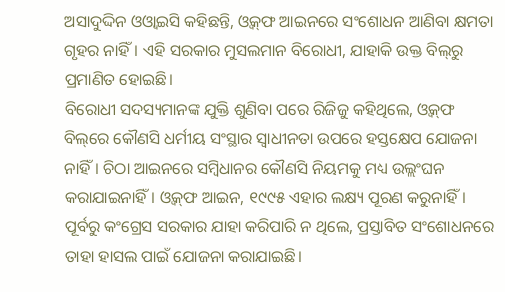ଅସାଦୁଦ୍ଦିନ ଓଓ୍ବାଇସି କହିଛନ୍ତି, ଓ୍ବକ୍‌ଫ ଆଇନରେ ସଂଶୋଧନ ଆଣିବା କ୍ଷମତା ଗୃହର ନାହିଁ। ଏହି ସରକାର ମୁସଲମାନ ବିରୋଧୀ, ଯାହାକି ଉକ୍ତ ବିଲ୍‌ରୁ ପ୍ରମାଣିତ ହୋଇଛି।
ବିରୋଧୀ ସଦସ୍ୟମାନଙ୍କ ଯୁକ୍ତି ଶୁଣିବା ପରେ ରିଜିଜୁ କହିଥିଲେ, ଓ୍ବକ୍‌ଫ ବିଲ୍‌ରେ କୌଣସି ଧର୍ମୀୟ ସଂସ୍ଥାର ସ୍ବାଧୀନତା ଉପରେ ହସ୍ତକ୍ଷେପ ଯୋଜନା ନାହିଁ। ଚିଠା ଆଇନରେ ସମ୍ବିଧାନର କୌଣସି ନିୟମକୁ ମଧ୍ୟ ଉଲ୍ଲଂଘନ କରାଯାଇନାହିଁ। ଓ୍ବକ୍‌ଫ ଆଇନ, ୧୯୯୫ ଏହାର ଲକ୍ଷ୍ୟ ପୂରଣ କରୁନାହିଁ। ପୂର୍ବରୁ କଂଗ୍ରେସ ସରକାର ଯାହା କରିପାରି ନ ଥିଲେ, ପ୍ରସ୍ତାବିତ ସଂଶୋଧନରେ ତାହା ହାସଲ ପାଇଁ ଯୋଜନା କରାଯାଇଛି।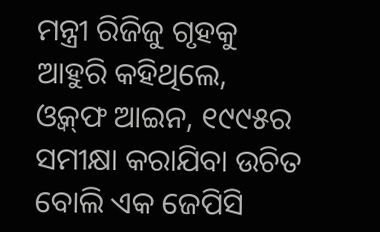ମନ୍ତ୍ରୀ ରିଜିଜୁ ଗୃହକୁ ଆହୁରି କହିଥିଲେ, ଓ୍ବକ୍‌ଫ ଆଇନ, ୧୯୯୫ର ସମୀକ୍ଷା କରାଯିବା ଉଚିତ ବୋଲି ଏକ ଜେପିସି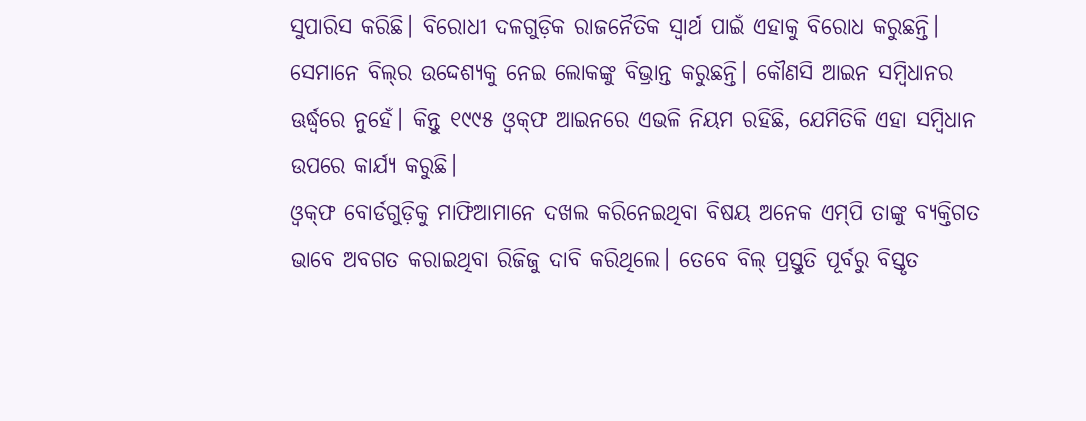ସୁପାରିସ କରିଛି। ବିରୋଧୀ ଦଳଗୁଡ଼ିକ ରାଜନୈତିକ ସ୍ବାର୍ଥ ପାଇଁ ଏହାକୁ ବିରୋଧ କରୁଛନ୍ତି। ସେମାନେ ବିଲ୍‌ର ଉଦ୍ଦେଶ୍ୟକୁ ନେଇ ଲୋକଙ୍କୁ ବିଭ୍ରାନ୍ତ କରୁଛନ୍ତି। କୌଣସି ଆଇନ ସମ୍ବିଧାନର ଊର୍ଦ୍ଧ୍ୱରେ ନୁହେଁ। କିନ୍ତୁ ୧୯୯୫ ଓ୍ବକ୍‌ଫ ଆଇନରେ ଏଭଳି ନିୟମ ରହିଛି, ଯେମିତିକି ଏହା ସମ୍ବିଧାନ ଉପରେ କାର୍ଯ୍ୟ କରୁଛି।
ଓ୍ବକ୍‌ଫ ବୋର୍ଡଗୁଡ଼ିକୁ ମାଫିଆମାନେ ଦଖଲ କରିନେଇଥିବା ବିଷୟ ଅନେକ ଏମ୍‌ପି ତାଙ୍କୁ ବ୍ୟକ୍ତିଗତ ଭାବେ ଅବଗତ କରାଇଥିବା ରିଜିଜୁ ଦାବି କରିଥିଲେ। ତେବେ ବିଲ୍‌ ପ୍ରସ୍ତୁତି ପୂର୍ବରୁ ବିସ୍ତୃତ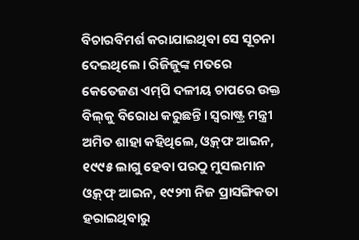ବିଚାରବିମର୍ଶ କରାଯାଇଥିବା ସେ ସୂଚନା ଦେଇଥିଲେ। ରିଜିଜୁଙ୍କ ମତରେ କେତେଜଣ ଏମ୍‌ପି ଦଳୀୟ ଚାପରେ ଉକ୍ତ ବିଲ୍‌କୁ ବିରୋଧ କରୁଛନ୍ତି। ସ୍ବରାଷ୍ଟ୍ର ମନ୍ତ୍ରୀ ଅମିତ ଶାହା କହିଥିଲେ, ଓ୍ବକ୍‌ଫ ଆଇନ, ୧୯୯୫ ଲାଗୁ ହେବା ପରଠୁ ମୁସଲମାନ ଓ୍ବକ୍‌ଫ୍‌ ଆଇନ, ୧୯୨୩ ନିଜ ପ୍ରାସଙ୍ଗିକତା ହରାଇଥିବାରୁ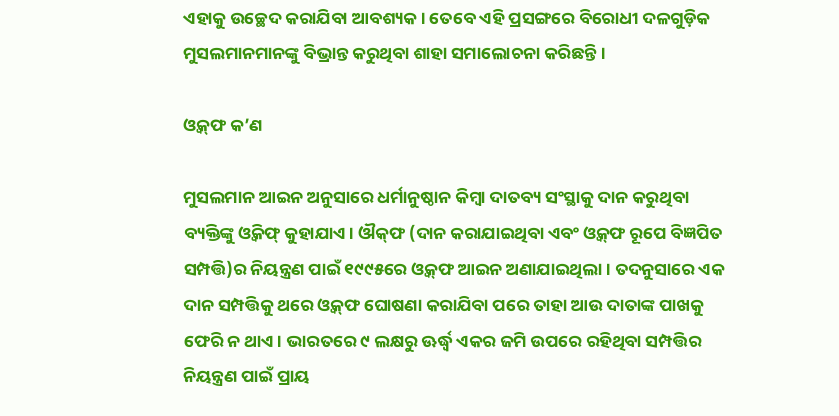ଏହାକୁ ଉଚ୍ଛେଦ କରାଯିବା ଆବଶ୍ୟକ। ତେବେ ଏହି ପ୍ରସଙ୍ଗରେ ବିରୋଧୀ ଦଳଗୁଡ଼ିକ ମୁସଲମାନମାନଙ୍କୁ ବିଭ୍ରାନ୍ତ କରୁଥିବା ଶାହା ସମାଲୋଚନା କରିଛନ୍ତି।

ଓ୍ବକ୍‌ଫ କ’ଣ

ମୁସଲମାନ ଆଇନ ଅନୁସାରେ ଧର୍ମାନୁଷ୍ଠାନ କିମ୍ବା ଦାତବ୍ୟ ସଂସ୍ଥାକୁ ଦାନ କରୁଥିବା ବ୍ୟକ୍ତିଙ୍କୁ ଓ୍ବକିଫ୍‌ କୁହାଯାଏ। ଔକ୍‌ଫ (ଦାନ କରାଯାଇଥିବା ଏବଂ ଓ୍ବକ୍‌ଫ ରୂପେ ବିଜ୍ଞପିତ ସମ୍ପତ୍ତି)ର ନିୟନ୍ତ୍ରଣ ପାଇଁ ୧୯୯୫ରେ ଓ୍ବକ୍‌ଫ ଆଇନ ଅଣାଯାଇଥିଲା। ତଦନୁସାରେ ଏକ ଦାନ ସମ୍ପତ୍ତିକୁ ଥରେ ଓ୍ବକ୍‌ଫ ଘୋଷଣା କରାଯିବା ପରେ ତାହା ଆଉ ଦାତାଙ୍କ ପାଖକୁ ଫେରି ନ ଥାଏ। ଭାରତରେ ୯ ଲକ୍ଷରୁ ଊର୍ଦ୍ଧ୍ୱ ଏକର ଜମି ଉପରେ ରହିଥିବା ସମ୍ପତ୍ତିର ନିୟନ୍ତ୍ରଣ ପାଇଁ ପ୍ରାୟ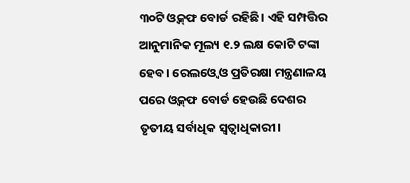୩୦ଟି ଓ୍ବକ୍‌ଫ ବୋର୍ଡ ରହିଛି। ଏହି ସମ୍ପତ୍ତିର ଆନୁମାନିକ ମୂଲ୍ୟ ୧.୨ ଲକ୍ଷ କୋଟି ଟଙ୍କା ହେବ। ରେଲଓ୍ବେ ଓ ପ୍ରତିରକ୍ଷା ମନ୍ତ୍ରଣାଳୟ ପରେ ଓ୍ବକ୍‌ଫ ବୋର୍ଡ ହେଉଛି ଦେଶର ତୃତୀୟ ସର୍ବାଧିକ ସ୍ବତ୍ୱାଧିକାରୀ।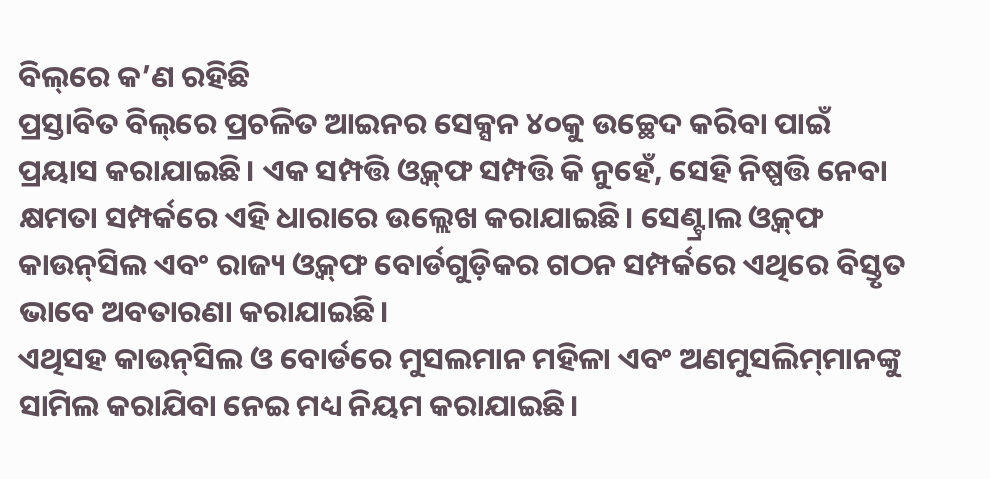ବିଲ୍‌ରେ କ’ଣ ରହିଛି
ପ୍ରସ୍ତାବିତ ବିଲ୍‌ରେ ପ୍ରଚଳିତ ଆଇନର ସେକ୍ସନ ୪୦କୁ ଉଚ୍ଛେଦ କରିବା ପାଇଁ ପ୍ରୟାସ କରାଯାଇଛି। ଏକ ସମ୍ପତ୍ତି ଓ୍ବକ୍‌ଫ ସମ୍ପତ୍ତି କି ନୁହେଁ, ସେହି ନିଷ୍ପତ୍ତି ନେବା କ୍ଷମତା ସମ୍ପର୍କରେ ଏହି ଧାରାରେ ଉଲ୍ଲେଖ କରାଯାଇଛି। ସେଣ୍ଟ୍ରାଲ ଓ୍ବକ୍‌ଫ କାଉନ୍‌ସିଲ ଏବଂ ରାଜ୍ୟ ଓ୍ବକ୍‌ଫ ବୋର୍ଡଗୁଡ଼ିକର ଗଠନ ସମ୍ପର୍କରେ ଏଥିରେ ବିସ୍ତୃତ ଭାବେ ଅବତାରଣା କରାଯାଇଛି।
ଏଥିସହ କାଉନ୍‌ସିଲ ଓ ବୋର୍ଡରେ ମୁସଲମାନ ମହିଳା ଏବଂ ଅଣମୁସଲିମ୍‌ମାନଙ୍କୁ ସାମିଲ କରାଯିବା ନେଇ ମଧ୍ୟ ନିୟମ କରାଯାଇଛି।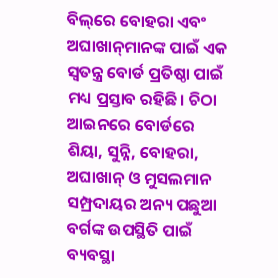ବିଲ୍‌ରେ ବୋହରା ଏବଂ ଅଘାଖାନ୍‌ମାନଙ୍କ ପାଇଁ ଏକ ସ୍ବତନ୍ତ୍ର ବୋର୍ଡ ପ୍ରତିଷ୍ଠା ପାଇଁ ମଧ୍ୟ ପ୍ରସ୍ତାବ ରହିଛି। ଚିଠା ଆଇନରେ ବୋର୍ଡରେ ଶିୟା, ସୁନ୍ନି, ବୋହରା, ଅଘାଖାନ୍‌ ଓ ମୁସଲମାନ ସମ୍ପ୍ରଦାୟର ଅନ୍ୟ ପଛୁଆ ବର୍ଗଙ୍କ ଉପସ୍ଥିତି ପାଇଁ ବ୍ୟବସ୍ଥା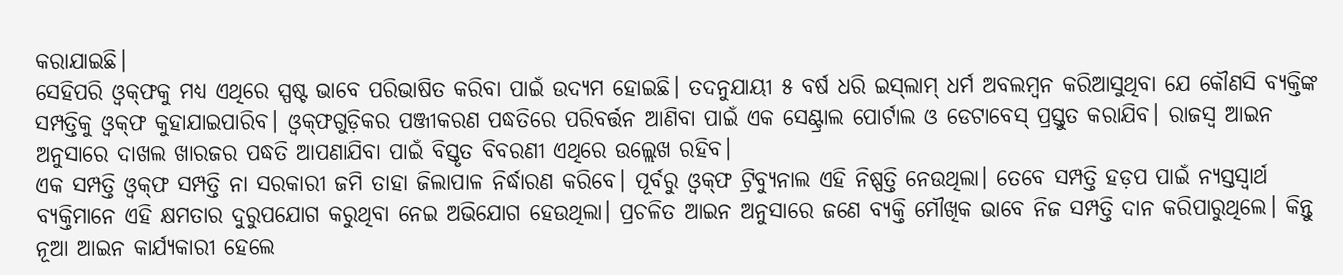କରାଯାଇଛି।
ସେହିପରି ଓ୍ବକ୍‌ଫକୁ ମଧ୍ୟ ଏଥିରେ ସ୍ପଷ୍ଟ ଭାବେ ପରିଭାଷିତ କରିବା ପାଇଁ ଉଦ୍ୟମ ହୋଇଛି। ତଦନୁଯାୟୀ ୫ ବର୍ଷ ଧରି ଇସ୍‌ଲାମ୍‌ ଧର୍ମ ଅବଲମ୍ବନ କରିଆସୁଥିବା ଯେ କୌଣସି ବ୍ୟକ୍ତିଙ୍କ ସମ୍ପତ୍ତିକୁ ଓ୍ବକ୍‌ଫ କୁହାଯାଇପାରିବ। ଓ୍ବକ୍‌ଫଗୁଡ଼ିକର ପଞ୍ଜୀକରଣ ପଦ୍ଧତିରେ ପରିବର୍ତ୍ତନ ଆଣିବା ପାଇଁ ଏକ ସେଣ୍ଟ୍ରାଲ ପୋର୍ଟାଲ ଓ ଡେଟାବେସ୍‌ ପ୍ରସ୍ତୁତ କରାଯିବ। ରାଜସ୍ବ ଆଇନ ଅନୁସାରେ ଦାଖଲ ଖାରଜର ପଦ୍ଧତି ଆପଣାଯିବା ପାଇଁ ବିସ୍ତୃତ ବିବରଣୀ ଏଥିରେ ଉଲ୍ଲେଖ ରହିବ।
ଏକ ସମ୍ପତ୍ତି ଓ୍ବକ୍‌ଫ ସମ୍ପତ୍ତି ନା ସରକାରୀ ଜମି ତାହା ଜିଲାପାଳ ନିର୍ଦ୍ଧାରଣ କରିବେ। ପୂର୍ବରୁ ଓ୍ବକ୍‌ଫ ଟ୍ରିବ୍ୟୁନାଲ ଏହି ନିଷ୍ପତ୍ତି ନେଉଥିଲା। ତେବେ ସମ୍ପତ୍ତି ହଡ଼ପ ପାଇଁ ନ୍ୟସ୍ତସ୍ବାର୍ଥ ବ୍ୟକ୍ତିମାନେ ଏହି କ୍ଷମତାର ଦୁରୁପଯୋଗ କରୁଥିବା ନେଇ ଅଭିଯୋଗ ହେଉଥିଲା। ପ୍ରଚଳିତ ଆଇନ ଅନୁସାରେ ଜଣେ ବ୍ୟକ୍ତି ମୌଖିକ ଭାବେ ନିଜ ସମ୍ପତ୍ତି ଦାନ କରିପାରୁଥିଲେ। କିନ୍ତୁ ନୂଆ ଆଇନ କାର୍ଯ୍ୟକାରୀ ହେଲେ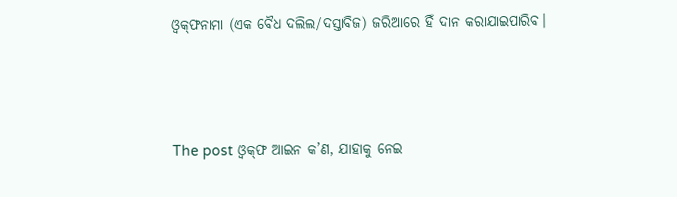ଓ୍ବକ୍‌ଫନାମା (ଏକ ବୈଧ ଦଲିଲ/ଦସ୍ତାବିଜ) ଜରିଆରେ ହିଁ ଦାନ କରାଯାଇପାରିବ।



The post ଓ୍ବକ୍‌ଫ ଆଇନ କ’ଣ, ଯାହାକୁ ନେଇ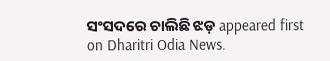ସଂସଦରେ ଚାଲିଛି ଝଡ଼ appeared first on Dharitri Odia News.